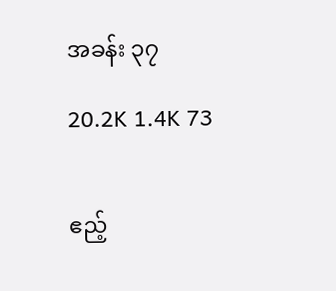အခန်း ၃၇

20.2K 1.4K 73


ဧည့်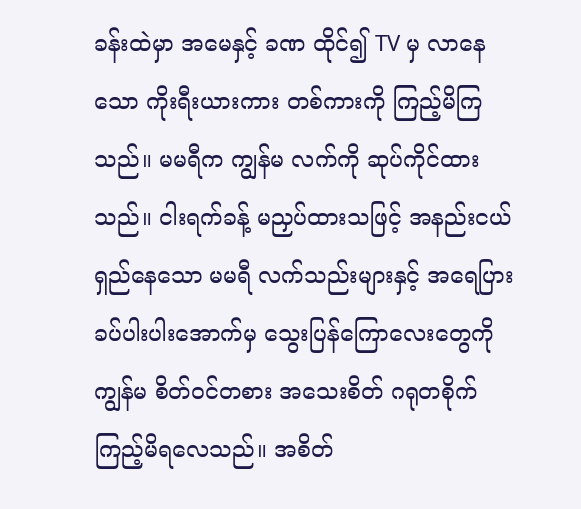ခန်းထဲမှာ အမေနှင့် ခဏ ထိုင်၍ TV မှ လာနေသော ကိုးရီးယားကား တစ်ကားကို ကြည့်မိကြသည်။ မမရီက ကျွန်မ လက်ကို ဆုပ်ကိုင်ထားသည်။ ငါးရက်ခန့် မညှပ်ထားသဖြင့် အနည်းငယ် ရှည်နေသော မမရီ လက်သည်းများနှင့် အရေပြား ခပ်ပါးပါးအောက်မှ သွေးပြန်‌ကြောလေးတွေကို ကျွန်မ စိတ်ဝင်တစား အသေးစိတ် ဂရုတစိုက် ကြည့်မိရလေသည်။ အစိတ်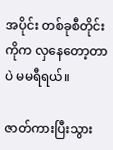အပိုင်း တစ်ခုစီတိုင်းကိုက လှနေတော့တာပဲ မမရီရယ်။

ဇာတ်ကားပြီးသွား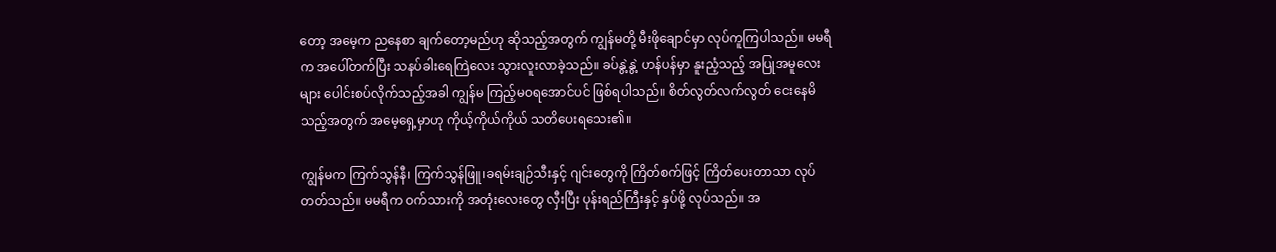တော့ အမေ့က ညနေစာ ချက်တော့မည်ဟု ဆိုသည့်အတွက် ကျွန်မတို့ မီးဖိုချောင်မှာ လုပ်ကူကြပါသည်။ မမရီက အပေါ်တက်ပြီး သနပ်ခါးရေကြဲလေး သွားလူးလာခဲ့သည်။ ‌ခပ်နွဲ့နွဲ့ ဟန်ပန်မှာ နူးညံ့သည့် အပြုအမူလေးများ ပေါင်းစပ်လိုက်သည့်အခါ ကျွန်မ ကြည့်မဝရအောင်ပင် ဖြစ်ရပါသည်။ စိတ်လွတ်လက်လွတ် ငေးနေမိသည့်အတွက် အမေ့ရှေ့မှာဟု ကိုယ့်ကိုယ်ကိုယ် သတိပေးရသေး၏။

ကျွန်မက ကြက်သွန်နီ၊ ကြက်သွန်ဖြူ၊ခရမ်းချဉ်သီးနှင့် ဂျင်းတွေကို ကြိတ်စက်ဖြင့် ကြိတ်ပေးတာသာ လုပ်တတ်သည်။ မမရီက ဝက်သားကို အတုံးလေးတွေ လှီးပြီး ပုန်းရည်ကြီးနှင့် နှပ်ဖို့ လုပ်သည်။ အ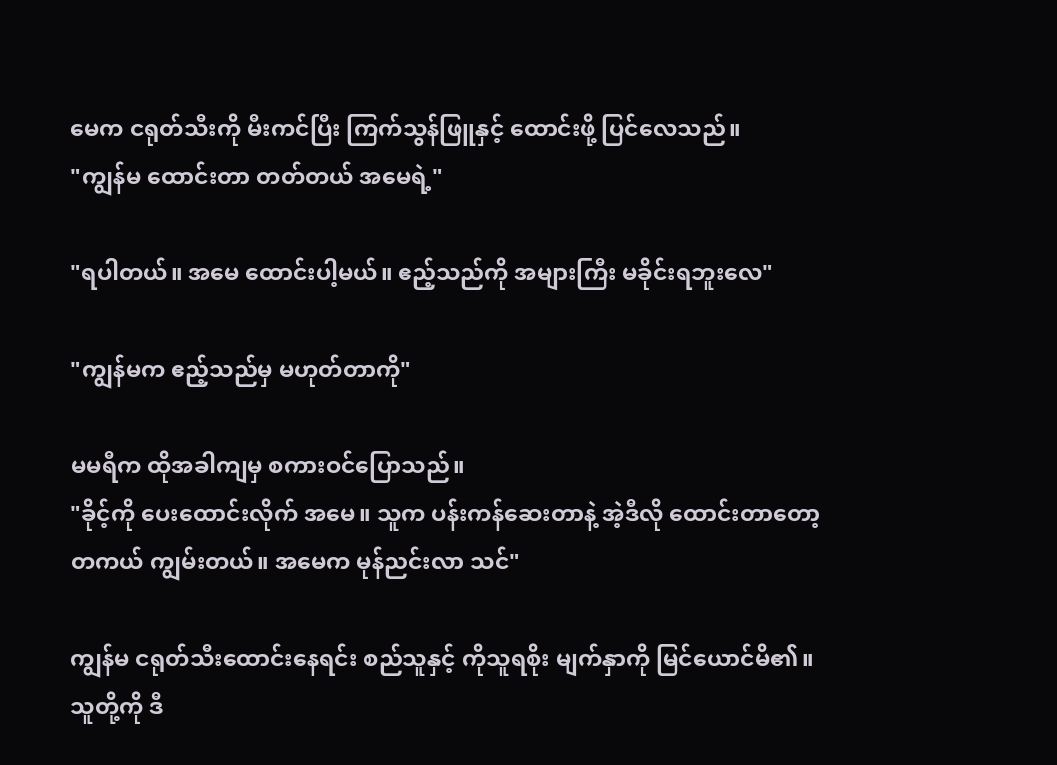မေက ငရုတ်သီးကို မီးကင်ပြီး ကြက်သွန်ဖြူနှင့်‌ ထောင်းဖို့ ပြင်လေသည်။
"ကျွန်မ ထောင်းတာ တတ်တယ် အမေရဲ့"

"ရပါတယ်။ အမေ ထောင်းပါ့မယ်။ ဧည့်သည်ကို အများကြီး မခိုင်းရဘူးလေ"

"ကျွန်မက ဧည့်သည်မှ မဟုတ်တာကို"

မမရီက ထိုအခါကျမှ စကားဝင်ပြောသည်။
"ခိုင့်ကို ပေးထောင်းလိုက် အမေ။ သူက ပန်းကန်ဆေးတာနဲ့ အဲ့ဒီလို ထောင်းတာတော့ တကယ် ကျွမ်းတယ်။ အမေက မုန်ညင်းလာ သင်"

ကျွန်မ ငရုတ်သီးထောင်းနေရင်း စည်သူနှင့် ကိုသူရစိုး မျက်နှာကို မြင်ယောင်မိ၏။ သူတို့ကို ဒီ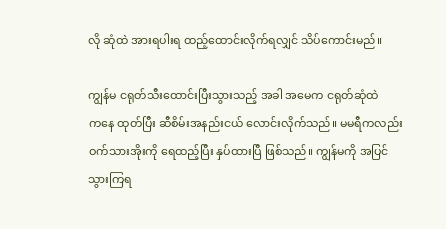လို ဆုံထဲ အားရပါးရ ထည့်ထောင်းလိုက်ရလျှင် သိပ်ကောင်းမည်။

ကျွန်မ ငရုတ်သီးထောင်းပြီးသွားသည့် အခါ အမေက ငရုတ်ဆုံထဲက‌နေ ထုတ်ပြီး ဆီစိမ်းအနည်းငယ် လောင်းလိုက်သည်။ မမရီကလည်း ဝက်သားအိုးကို ရေထည့်ပြီး နှပ်ထားပြီ ဖြစ်သည်။ ကျွန်မကို အပြင်သွားကြရ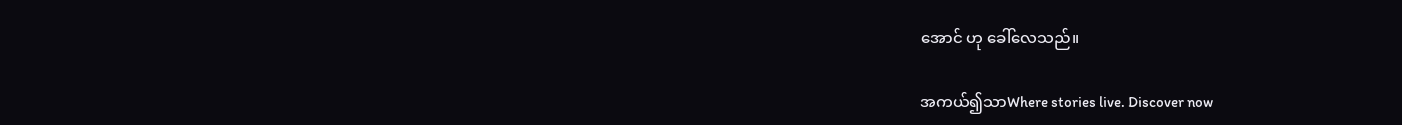အောင် ဟု ခေါ်‌လေသည်။

အကယ်၍သာWhere stories live. Discover now